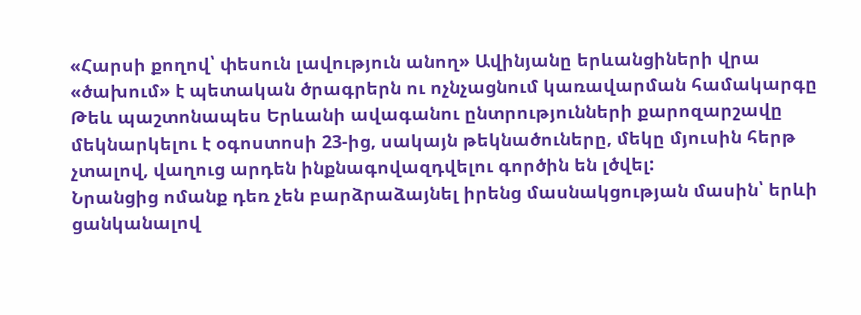«Հարսի քողով՝ փեսուն լավություն անող» Ավինյանը երևանցիների վրա «ծախում» է պետական ծրագրերն ու ոչնչացնում կառավարման համակարգը
Թեև պաշտոնապես Երևանի ավագանու ընտրությունների քարոզարշավը մեկնարկելու է օգոստոսի 23-ից, սակայն թեկնածուները, մեկը մյուսին հերթ չտալով, վաղուց արդեն ինքնագովազդվելու գործին են լծվել:
Նրանցից ոմանք դեռ չեն բարձրաձայնել իրենց մասնակցության մասին՝ երևի ցանկանալով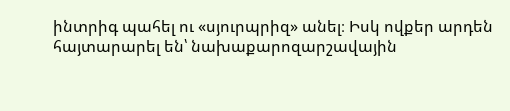ինտրիգ պահել ու «սյուրպրիզ» անել։ Իսկ ովքեր արդեն հայտարարել են՝ նախաքարոզարշավային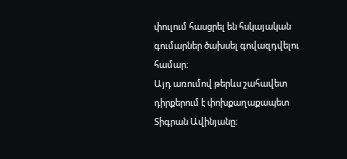փուլում հասցրել են հսկայական գումարներ ծախսել գովազդվելու համար։
Այդ առումով թերևս շահավետ դիրքերում է փոխքաղաքապետ Տիգրան Ավինյանը։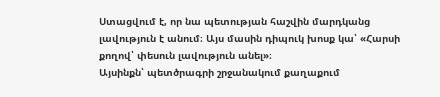Ստացվում է, որ նա պետության հաշվին մարդկանց լավություն է անում։ Այս մասին դիպուկ խոսք կա՝ «Հարսի քողով՝ փեսուն լավություն անել»։
Այսինքն՝ պետծրագրի շրջանակում քաղաքում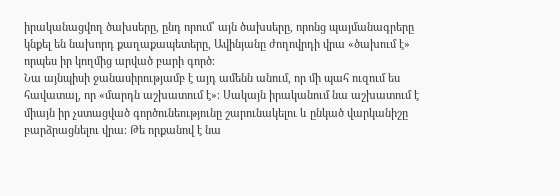իրականացվող ծախսերը, ընդ որում՝ այն ծախսերը, որոնց պայմանագրերը կնքել են նախորդ քաղաքապետերը, Ավինյանը ժողովրդի վրա «ծախում է» որպես իր կողմից արված բարի գործ։
Նա այնպիսի ջանասիրությամբ է այդ ամենն անում, որ մի պահ ուզում ես հավատալ, որ «մարդն աշխատում է»։ Սակայն իրականում նա աշխատում է միայն իր չստացված գործունեությունը շարունակելու և ընկած վարկանիշը բարձրացնելու վրա։ Թե որքանով է նա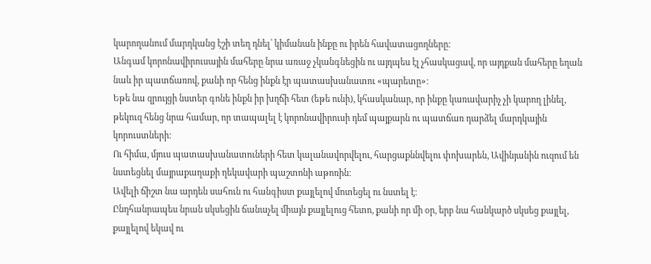կարողանում մարդկանց էշի տեղ դնել՝ կիմանան ինքը ու իրեն հավատացողները։
Անգամ կորոնավիրուսային մահերը նրա առաջ չկանգնեցին ու այդպես էլ չհասկացավ, որ այդքան մահերը եղան նաև իր պատճառով, քանի որ հենց ինքն էր պատասխանատու «պարետը»։
Եթե նա զրույցի նստեր գոնե ինքն իր խղճի հետ (եթե ունի), կհասկանար, որ ինքը կառավարիչ չի կարող լինել, թեկուզ հենց նրա համար, որ տապալել է կորոնավիրուսի դեմ պայքարն ու պատճառ դարձել մարդկային կորուստների։
Ու հիմա, մյուս պատասխանատուների հետ կալանավորվելու, հարցաքննվելու փոխարեն, Ավինյանին ուզում են նստեցնել մայրաքաղաքի ղեկավարի պաշտոնի աթոռին։
Ավելի ճիշտ նա արդեն սահուն ու հանգիստ քայլելով մոտեցել ու նստել է։
Ընդհանրապես նրան սկսեցին ճանաչել միայն քայլելուց հետո, քանի որ մի օր, երբ նա հանկարծ սկսեց քայլել, քայլելով եկավ ու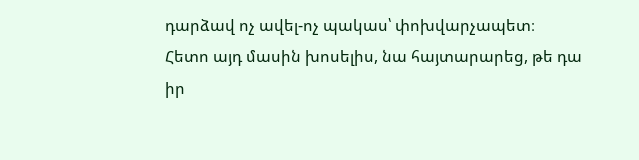դարձավ ոչ ավել-ոչ պակաս՝ փոխվարչապետ։
Հետո այդ մասին խոսելիս, նա հայտարարեց, թե դա իր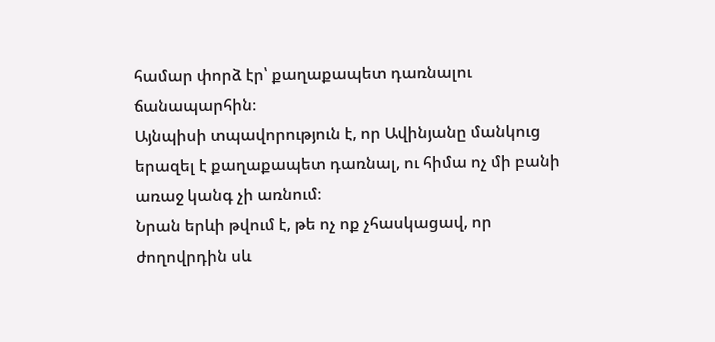համար փորձ էր՝ քաղաքապետ դառնալու ճանապարհին։
Այնպիսի տպավորություն է, որ Ավինյանը մանկուց երազել է քաղաքապետ դառնալ, ու հիմա ոչ մի բանի առաջ կանգ չի առնում։
Նրան երևի թվում է, թե ոչ ոք չհասկացավ, որ ժողովրդին սև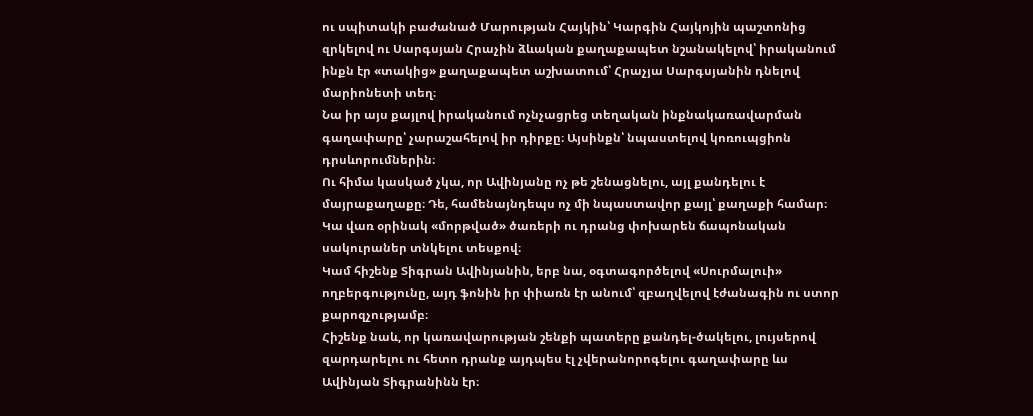ու սպիտակի բաժանած Մարության Հայկին՝ Կարգին Հայկոյին պաշտոնից զրկելով ու Սարգսյան Հրաչին ձևական քաղաքապետ նշանակելով՝ իրականում ինքն էր «տակից» քաղաքապետ աշխատում՝ Հրաչյա Սարգսյանին դնելով մարիոնետի տեղ։
Նա իր այս քայլով իրականում ոչնչացրեց տեղական ինքնակառավարման գաղափարը՝ չարաշահելով իր դիրքը։ Այսինքն՝ նպաստելով կոռուպցիոն դրսևորումներին։
Ու հիմա կասկած չկա, որ Ավինյանը ոչ թե շենացնելու, այլ քանդելու է մայրաքաղաքը։ Դե, համենայնդեպս ոչ մի նպաստավոր քայլ՝ քաղաքի համար։ Կա վառ օրինակ «մորթված» ծառերի ու դրանց փոխարեն ճապոնական սակուրաներ տնկելու տեսքով։
Կամ հիշենք Տիգրան Ավինյանին, երբ նա, օգտագործելով «Սուրմալուի» ողբերգությունը, այդ ֆոնին իր փիառն էր անում՝ զբաղվելով էժանագին ու ստոր քարոզչությամբ։
Հիշենք նաև, որ կառավարության շենքի պատերը քանդել-ծակելու, լույսերով զարդարելու ու հետո դրանք այդպես էլ չվերանորոգելու գաղափարը ևս Ավինյան Տիգրանինն էր։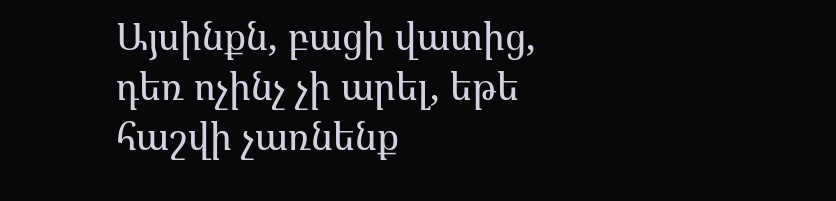Այսինքն, բացի վատից, դեռ ոչինչ չի արել, եթե հաշվի չառնենք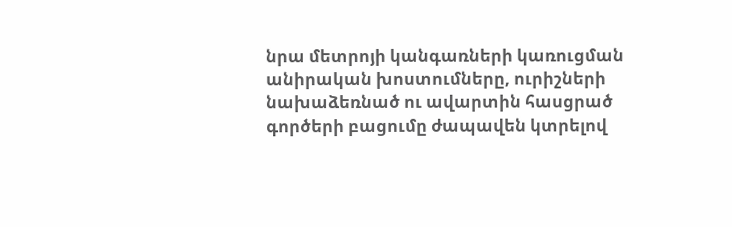նրա մետրոյի կանգառների կառուցման անիրական խոստումները, ուրիշների նախաձեռնած ու ավարտին հասցրած գործերի բացումը ժապավեն կտրելով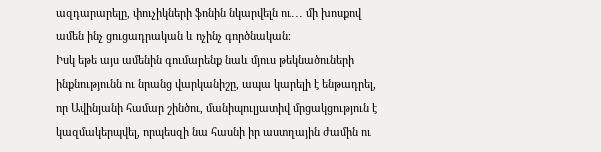ազդարարելը, փուչիկների ֆոնին նկարվելն ու․․․ մի խոսքով ամեն ինչ ցուցադրական և ոչինչ գործնական։
Իսկ եթե այս ամենին գումարենք նաև մյուս թեկնածուների ինքնությունն ու նրանց վարկանիշը, ապա կարելի է ենթադրել, որ Ավինյանի համար շինծու, մանիպուլյատիվ մրցակցություն է կազմակերպվել, որպեսզի նա հասնի իր աստղային ժամին ու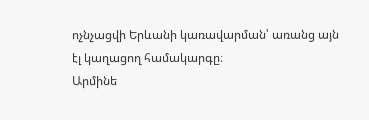ոչնչացվի Երևանի կառավարման՝ առանց այն էլ կաղացող համակարգը։
Արմինե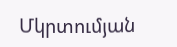Մկրտումյան